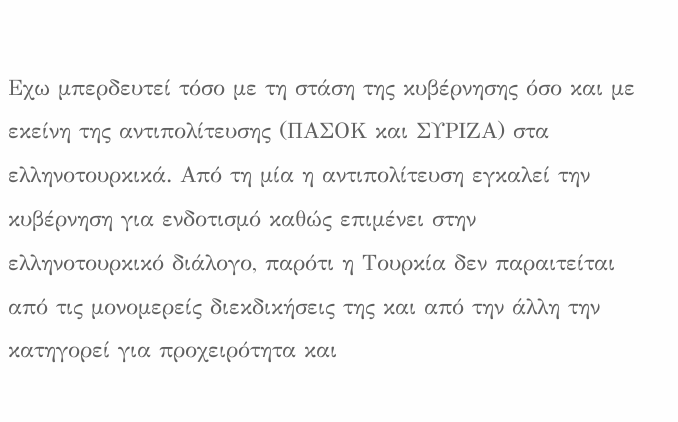Εχω μπερδευτεί τόσο με τη στάση της κυβέρνησης όσο και με εκείνη της αντιπολίτευσης (ΠΑΣΟΚ και ΣΥΡΙΖΑ) στα ελληνοτουρκικά. Από τη μία η αντιπολίτευση εγκαλεί την κυβέρνηση για ενδοτισμό καθώς επιμένει στην ελληνοτουρκικό διάλογο, παρότι η Τουρκία δεν παραιτείται από τις μονομερείς διεκδικήσεις της και από την άλλη την κατηγορεί για προχειρότητα και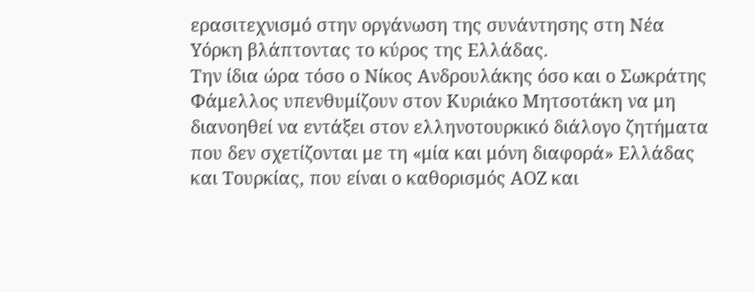ερασιτεχνισμό στην οργάνωση της συνάντησης στη Νέα Υόρκη βλάπτοντας το κύρος της Ελλάδας.
Την ίδια ώρα τόσο ο Νίκος Ανδρουλάκης όσο και ο Σωκράτης Φάμελλος υπενθυμίζουν στον Κυριάκο Μητσοτάκη να μη διανοηθεί να εντάξει στον ελληνοτουρκικό διάλογο ζητήματα που δεν σχετίζονται με τη «μία και μόνη διαφορά» Ελλάδας και Τουρκίας, που είναι ο καθορισμός ΑΟΖ και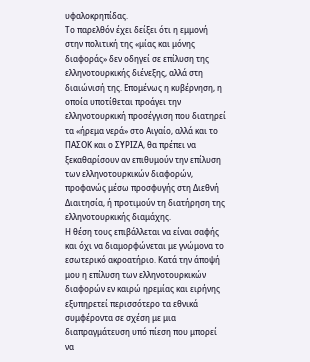υφαλοκρηπίδας.
Το παρελθόν έχει δείξει ότι η εμμονή στην πολιτική της «μίας και μόνης διαφοράς» δεν οδηγεί σε επίλυση της ελληνοτουρκικής διένεξης, αλλά στη διαιώνισή της. Επομένως η κυβέρνηση, η οποία υποτίθεται προάγει την ελληνοτουρκική προσέγγιση που διατηρεί τα «ήρεμα νερά» στο Αιγαίο, αλλά και το ΠΑΣΟΚ και ο ΣΥΡΙΖΑ, θα πρέπει να ξεκαθαρίσουν αν επιθυμούν την επίλυση των ελληνοτουρκικών διαφορών, προφανώς μέσω προσφυγής στη Διεθνή Διαιτησία, ή προτιμούν τη διατήρηση της ελληνοτουρκικής διαμάχης.
Η θέση τους επιβάλλεται να είναι σαφής και όχι να διαμορφώνεται με γνώμονα το εσωτερικό ακροατήριο. Κατά την άποψή μου η επίλυση των ελληνοτουρκικών διαφορών εν καιρώ ηρεμίας και ειρήνης εξυπηρετεί περισσότερο τα εθνικά συμφέροντα σε σχέση με μια διαπραγμάτευση υπό πίεση που μπορεί να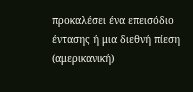προκαλέσει ένα επεισόδιο έντασης ή μια διεθνή πίεση (αμερικανική)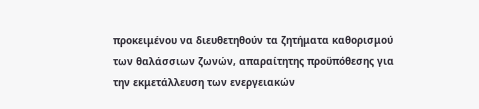προκειμένου να διευθετηθούν τα ζητήματα καθορισμού των θαλάσσιων ζωνών, απαραίτητης προϋπόθεσης για την εκμετάλλευση των ενεργειακών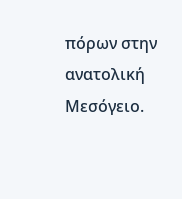πόρων στην ανατολική Μεσόγειο.